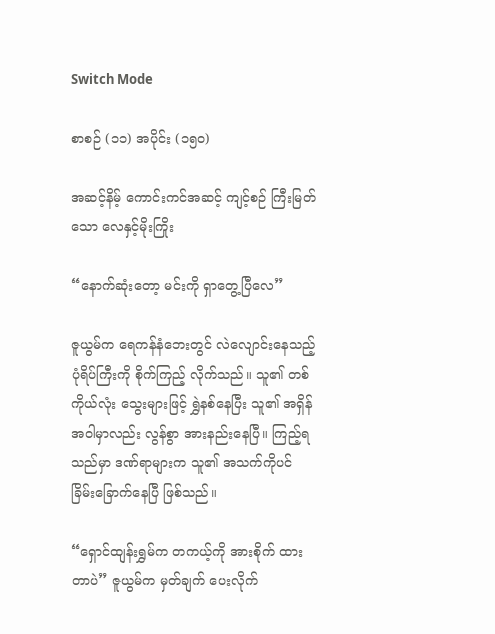Switch Mode

စာစဉ် (၁၁) အပိုင်း (၁၅၀)

အဆင့်နိမ့် ကောင်းကင်အဆင့် ကျင့်စဉ် ကြီးမြတ်သော လေနှင့်မိုးကြိုး

“နောက်ဆုံးတော့ မင်းကို ရှာတွေ့ပြီလေ”

ဇူယွမ်က ရေကန်နံဘေးတွင် လဲလျောင်းနေသည့် ပုံရိပ်ကြီးကို စိုက်ကြည့် လိုက်သည်။ သူ၏ တစ်ကိုယ်လုံး သွေးများဖြင့် ရွှဲနစ်နေပြီး သူ၏ အရှိန်အဝါမှာလည်း လွန်စွာ အားနည်းနေပြီ။ ကြည့်ရသည်မှာ ဒဏ်ရာများက သူ၏ အသက်ကိုပင် ခြိမ်းခြောက်နေပြီ ဖြစ်သည်။

“ရှောင်ထျန်းရွှမ်က တကယ့်ကို အားစိုက် ထားတာပဲ” ဇူယွမ်က မှတ်ချက် ပေးလိုက်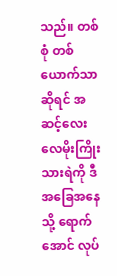သည်။ တစ်စုံ တစ်ယောက်သာ ဆိုရင် အဆင့်လေး လေမိုးကြိုးသားရဲကို ဒီအခြေအနေသို့ ရောက်အောင် လုပ်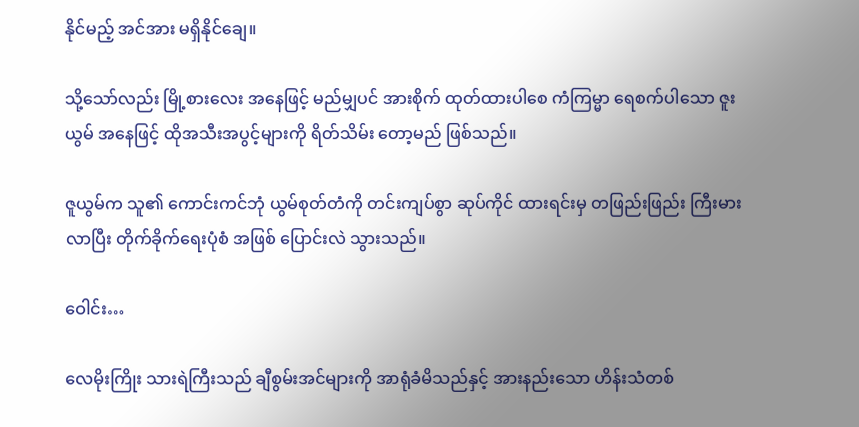နိုင်မည့် အင်အား မရှိနိုင်ချေ။

သို့သော်လည်း မြို့စားလေး အနေဖြင့် မည်မျှပင် အားစိုက် ထုတ်ထားပါစေ ကံကြမ္မာ ရေစက်ပါသော ဇူးယွမ် အနေဖြင့် ထိုအသီးအပွင့်များကို ရိတ်သိမ်း တော့မည် ဖြစ်သည်။

ဇူယွမ်က သူ၏ ကောင်းကင်ဘုံ ယွမ်စုတ်တံကို တင်းကျပ်စွာ ဆုပ်ကိုင် ထားရင်းမှ တဖြည်းဖြည်း ကြီးမားလာပြီး တိုက်ခိုက်ရေးပုံစံ အဖြစ် ပြောင်းလဲ သွားသည်။

ဝေါင်း…

လေမိုးကြိုး သားရဲကြီးသည် ချီစွမ်းအင်များကို အာရုံခံမိသည်နှင့် အားနည်းသော ဟိန်းသံတစ်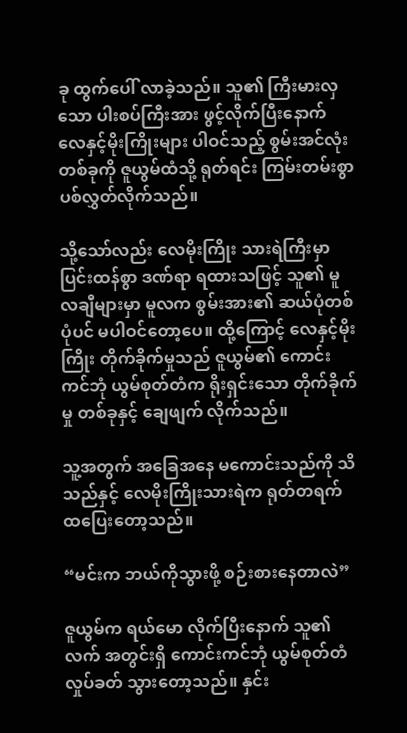ခု ထွက်ပေါ် လာခဲ့သည်။ သူ၏ ကြီးမားလှသော ပါးစပ်ကြီးအား ဖွင့်လိုက်ပြီးနောက် လေနှင့်မိုးကြိုးများ ပါဝင်သည့် စွမ်းအင်လုံး တစ်ခုကို ဇူယွမ်ထံသို့ ရုတ်ရင်း ကြမ်းတမ်းစွာ ပစ်လွှတ်လိုက်သည်။

သို့သော်လည်း လေမိုးကြိုး သားရဲကြီးမှာ ပြင်းထန်စွာ ဒဏ်ရာ ရထားသဖြင့် သူ၏ မူလချီများမှာ မူလက စွမ်းအား၏ ဆယ်ပုံတစ်ပုံပင် မပါဝင်တော့ပေ။ ထို့ကြောင့် လေနှင့်မိုးကြိုး တိုက်ခိုက်မှုသည် ဇူယွမ်၏ ကောင်းကင်ဘုံ ယွမ်စုတ်တံက ရိုးရှင်းသော တိုက်ခိုက်မှု တစ်ခုနှင့် ချေဖျက် လိုက်သည်။

သူ့အတွက် အခြေအနေ မကောင်းသည်ကို သိသည်နှင့် လေမိုးကြိုးသားရဲက ရုတ်တရက် ထပြေးတော့သည်။

“မင်းက ဘယ်ကိုသွားဖို့ စဉ်းစားနေတာလဲ”

ဇူယွမ်က ရယ်မော လိုက်ပြီးနောက် သူ၏လက် အတွင်းရှိ ကောင်းကင်ဘုံ ယွမ်စုတ်တံ လှုပ်ခတ် သွားတော့သည်။ နှင်း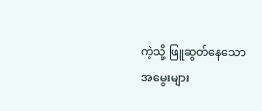ကဲ့သို့ ဖြူဆွတ်နေသော အမွေးများ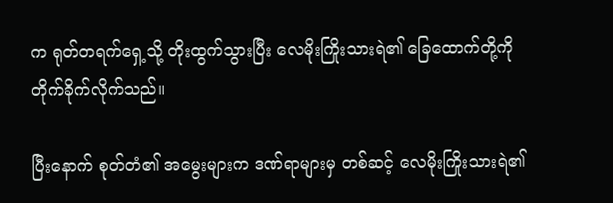က ရုတ်တရက်ရှေ့သို့ တိုးထွက်သွားပြီး လေမိုးကြိုးသားရဲ၏ ခြေထောက်တို့ကို တိုက်ခိုက်လိုက်သည်။

ပြီးနောက် စုတ်တံ၏ အမွေးများက ဒဏ်ရာများမှ တစ်ဆင့် လေမိုးကြိုးသားရဲ၏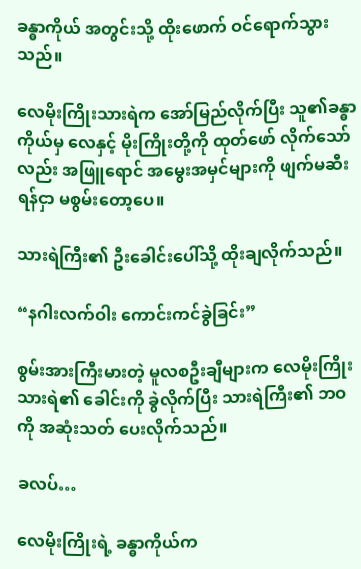ခန္ဓာကိုယ် အတွင်းသို့ ထိုးဖောက် ဝင်ရောက်သွားသည်။

လေမိုးကြိုးသားရဲက အော်မြည်လိုက်ပြီး သူ၏ခန္ဓာကိုယ်မှ လေနှင့် မိုးကြိုးတို့ကို ထုတ်ဖော် လိုက်သော်လည်း အဖြူရောင် အမွေးအမှင်များကို ဖျက်မဆီးရန်ငှာ မစွမ်းတော့ပေ။

သားရဲကြီး၏ ဦးခေါင်းပေါ်သို့ ထိုးချလိုက်သည်။

“နဂါးလက်ဝါး ကောင်းကင်ခွဲခြင်း”

စွမ်းအားကြီးမားတဲ့ မူလစဦးချီများက လေမိုးကြိုးသားရဲ၏ ခေါင်းကို ခွဲလိုက်ပြီး သားရဲကြီး၏ ဘဝကို အဆုံးသတ် ပေးလိုက်သည်။

ခလပ်…

လေမိုးကြိုးရဲ့ ခန္ဓာကိုယ်က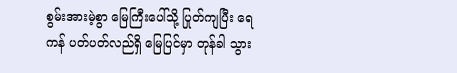စွမ်းအားမဲ့စွာ မြေကြီးပေါ်သို့ ပြုတ်ကျပြီး ရေကန် ပတ်ပတ်လည်ရှိ မြေပြင်မှာ တုန်ခါ သွား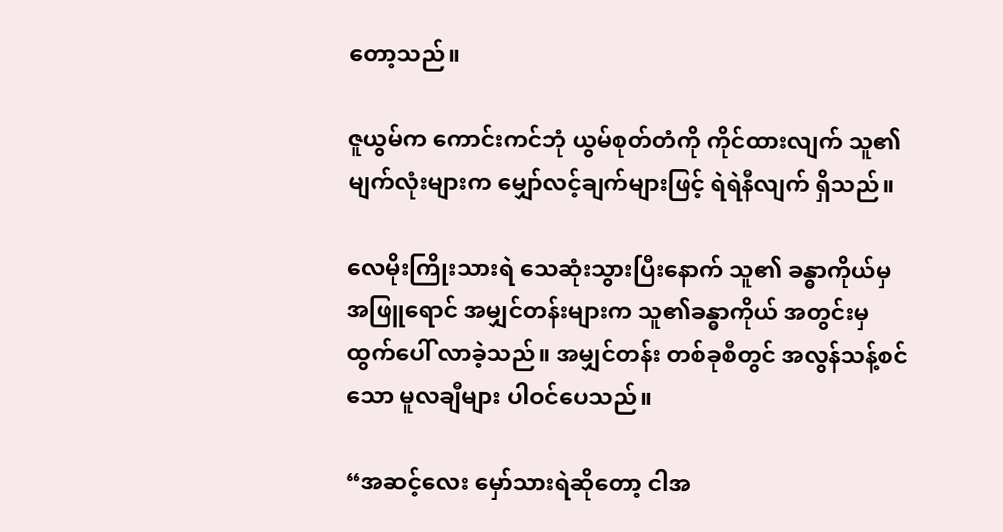တော့သည်။

ဇူယွမ်က ကောင်းကင်ဘုံ ယွမ်စုတ်တံကို ကိုင်ထားလျက် သူ၏ မျက်လုံးများက မျှော်လင့်ချက်များဖြင့် ရဲရဲနီလျက် ရှိသည်။

လေမိုးကြိုးသားရဲ သေဆုံးသွားပြီးနောက် သူ၏ ခန္ဓာကိုယ်မှ အဖြူရောင် အမျှင်တန်းများက သူ၏ခန္ဓာကိုယ် အတွင်းမှ ထွက်ပေါ် လာခဲ့သည်။ အမျှင်တန်း တစ်ခုစီတွင် အလွန်သန့်စင်သော မူလချီများ ပါဝင်ပေသည်။

“အဆင့်လေး မှော်သားရဲဆိုတော့ ငါအ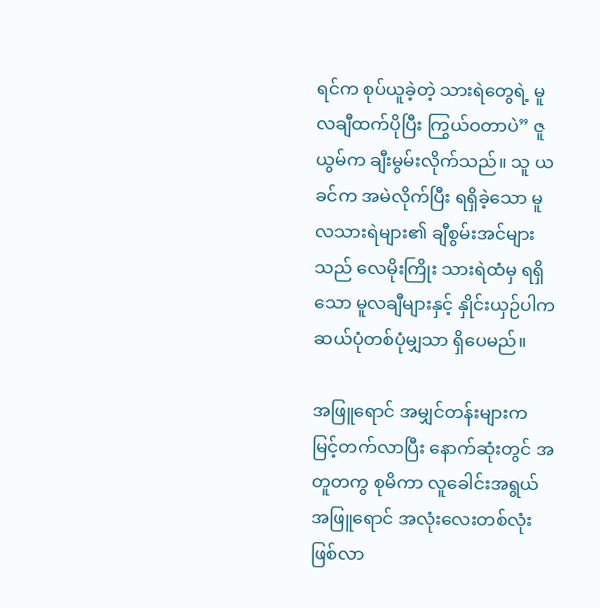ရင်က စုပ်ယူခဲ့တဲ့ သားရဲတွေရဲ့ မူလချီထက်ပိုပြီး ကြွယ်ဝတာပဲ” ဇူယွမ်က ချီးမွမ်းလိုက်သည်။ သူ ယခင်က အမဲလိုက်ပြီး ရရှိခဲ့သော မူလသားရဲများ၏ ချီစွမ်းအင်များသည် လေမိုးကြိုး သားရဲထံမှ ရရှိသော မူလချီများနှင့် နှိုင်းယှဉ်ပါက ဆယ်ပုံတစ်ပုံမျှသာ ရှိပေမည်။

အဖြူရောင် အမျှင်တန်းများက မြင့်တက်လာပြီး နောက်ဆုံးတွင် အတူတကွ စုမိကာ လူခေါင်းအရွယ် အဖြူရောင် အလုံးလေးတစ်လုံး ဖြစ်လာ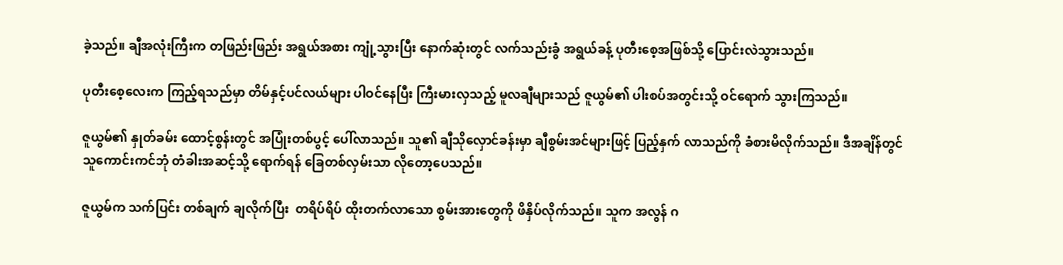ခဲ့သည်။ ချီအလုံးကြီးက တဖြည်းဖြည်း အရွယ်အစား ကျုံ့သွားပြီး နောက်ဆုံးတွင် လက်သည်းခွံ အရွယ်ခန့် ပုတီးစေ့အဖြစ်သို့ ပြောင်းလဲသွားသည်။

ပုတီးစေ့လေးက ကြည့်ရသည်မှာ တိမ်နှင့်ပင်လယ်များ ပါဝင်နေပြီး ကြီးမားလှသည့် မူလချီများသည် ဇူယွမ်၏ ပါးစပ်အတွင်းသို့ ဝင်ရောက် သွားကြသည်။

ဇူယွမ်၏ နှုတ်ခမ်း ထောင့်စွန်းတွင် အပြုံးတစ်ပွင့် ပေါ်လာသည်။ သူ၏ ချီသိုလှောင်ခန်းမှာ ချီစွမ်းအင်များဖြင့် ပြည့်နှက် လာသည်ကို ခံစားမိလိုက်သည်။ ဒီအချိန်တွင် သူကောင်းကင်ဘုံ တံခါးအဆင့်သို့ ရောက်ရန် ခြေတစ်လှမ်းသာ လိုတော့ပေသည်။

ဇူယွမ်က သက်ပြင်း တစ်ချက် ချလိုက်ပြီး  တရိပ်ရိပ် ထိုးတက်လာသော စွမ်းအားတွေကို ဖိနှိပ်လိုက်သည်။ သူက အလွန် ဂ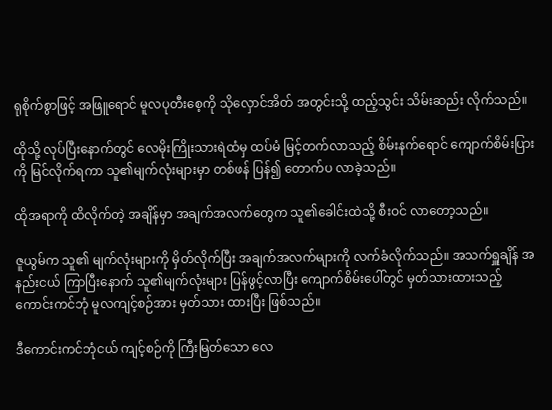ရုစိုက်စွာဖြင့် အဖြူရောင် မူလပုတီးစေ့ကို သိုလှောင်အိတ် အတွင်းသို့ ထည့်သွင်း သိမ်းဆည်း လိုက်သည်။

ထိုသို့ လုပ်ပြီးနောက်တွင် လေမိုးကြိုးသားရဲထံမှ ထပ်မံ မြင့်တက်လာသည့် စိမ်းနက်ရောင် ကျောက်စိမ်းပြားကို မြင်လိုက်ရကာ သူ၏မျက်လုံးများမှာ တစ်ဖန် ပြန်၍ တောက်ပ လာခဲ့သည်။

ထိုအရာကို ထိလိုက်တဲ့ အချိန်မှာ အချက်အလက်တွေက သူ၏ခေါင်းထဲသို့ စီးဝင် လာတော့သည်။

ဇူယွမ်က သူ၏ မျက်လုံးများကို မှိတ်လိုက်ပြီး အချက်အလက်များကို လက်ခံလိုက်သည်။ အသက်ရှူချိန် အနည်းငယ် ကြာပြီးနောက် သူ၏မျက်လုံးများ ပြန်ဖွင့်လာပြီး ကျောက်စိမ်းပေါ်တွင် မှတ်သားထားသည့် ကောင်းကင်ဘုံ မူလကျင့်စဉ်အား မှတ်သား ထားပြီး ဖြစ်သည်။

ဒီကောင်းကင်ဘုံငယ် ကျင့်စဉ်ကို ကြီးမြတ်သော လေ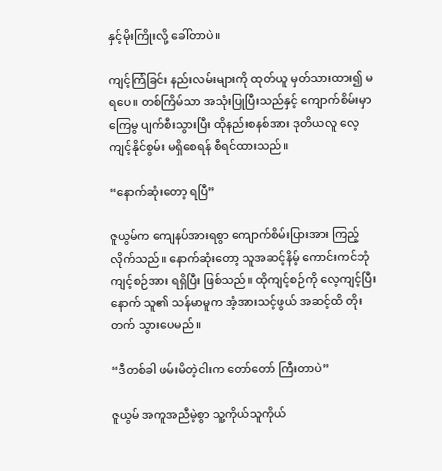နှင့်မိုးကြိုးလို့ ခေါ်တာပဲ။

ကျင့်ကြံခြင်း နည်းလမ်းများကို ထုတ်ယူ မှတ်သားထား၍ မရပေ။ တစ်ကြိမ်သာ အသုံးပြုပြီးသည်နှင့် ကျောက်စိမ်းမှာ ကြေမွ ပျက်စီးသွားပြီး ထိုနည်းစနစ်အား ဒုတိယလူ လေ့ကျင့်နိုင်စွမ်း မရှိစေရန် စီရင်ထားသည်။

“နောက်ဆုံးတော့ ရပြီ”

ဇူယွမ်က ကျေနပ်အားရစွာ ကျောက်စိမ်းပြားအား ကြည့်လိုက်သည်။ နောက်ဆုံးတော့ သူအဆင့်နိမ့် ကောင်းကင်ဘုံ ကျင့်စဉ်အား ရရှိပြီး ဖြစ်သည်။ ထိုကျင့်စဉ်ကို လေ့ကျင့်ပြီးနောက် သူ၏ သန်မာမူက အံ့အားသင့်ဖွယ် အဆင့်ထိ တိုးတက် သွားပေမည်။

“ဒီတစ်ခါ ဖမ်းမိတဲ့ငါးက တော်တော် ကြီးတာပဲ”

ဇူယွမ် အကူအညီမဲ့စွာ သူ့ကိုယ်သူကိုယ်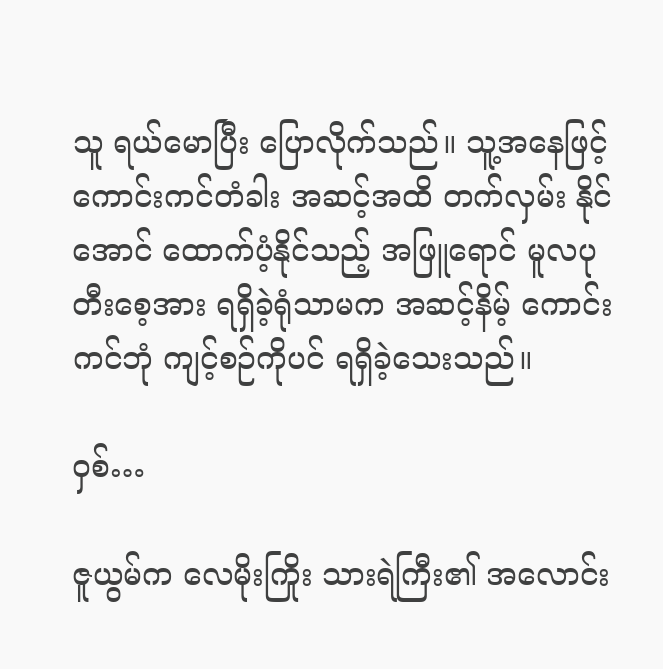သူ ရယ်မောပြီး ပြောလိုက်သည်။ သူ့အနေဖြင့် ကောင်းကင်တံခါး အဆင့်အထိ တက်လှမ်း နိုင်အောင် ထောက်ပံ့နိုင်သည့် အဖြူရောင် မူလပုတီးစေ့အား ရရှိခဲ့ရုံသာမက အဆင့်နိမ့် ကောင်းကင်ဘုံ ကျင့်စဉ်ကိုပင် ရရှိခဲ့သေးသည်။

ဝှစ်…

ဇူယွမ်က လေမိုးကြိုး သားရဲကြီး၏ အလောင်း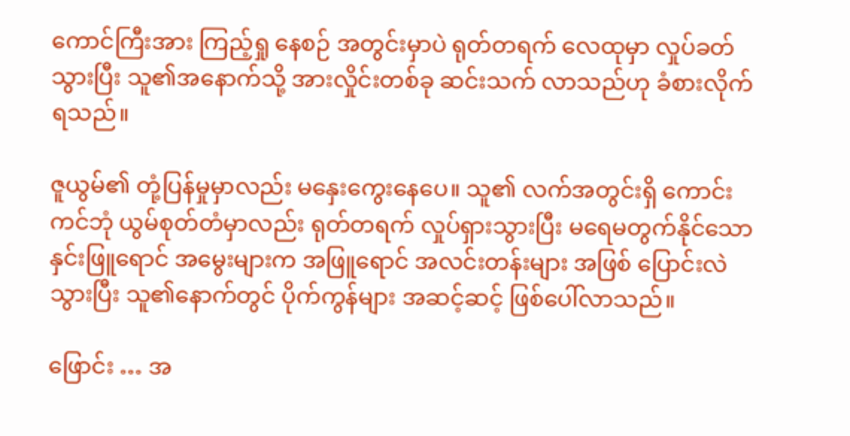ကောင်ကြီးအား ကြည့်ရှု နေစဉ် အတွင်းမှာပဲ ရုတ်တရက် လေထုမှာ လှုပ်ခတ်သွားပြီး သူ၏အနောက်သို့ အားလှိုင်းတစ်ခု ဆင်းသက် လာသည်ဟု ခံစားလိုက် ရသည်။

ဇူယွမ်၏ တုံ့ပြန်မှုမှာလည်း မနှေးကွေးနေပေ။ သူ၏ လက်အတွင်းရှိ ကောင်းကင်ဘုံ ယွမ်စုတ်တံမှာလည်း ရုတ်တရက် လှုပ်ရှားသွားပြီး မရေမတွက်နိုင်သော နှင်းဖြူရောင် အမွေးများက အဖြူရောင် အလင်းတန်းများ အဖြစ် ပြောင်းလဲသွားပြီး သူ၏နောက်တွင် ပိုက်ကွန်များ အဆင့်ဆင့် ဖြစ်ပေါ်လာသည်။

ဖြောင်း … အ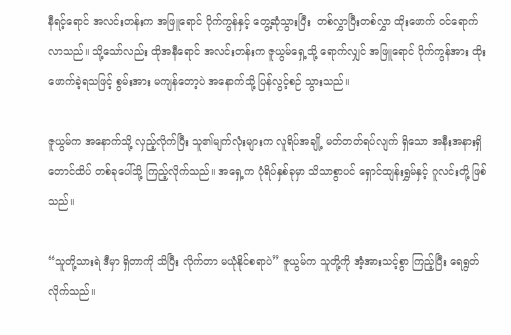နီရင့်ရောင် အလင်းတန်းက အဖြူရောင် ပိုက်ကွန်နှင့် တွေ့ဆုံသွားပြီး  တစ်လွှာပြီးတစ်လွှာ ထိုးဖောက် ဝင်ရောက် လာသည်။ သို့သော်လည်း ထိုအနီရောင် အလင်းတန်းက ဇူယွမ်ရှေ့သို့ ရောက်လျှင် အဖြူရောင် ပိုက်ကွန်အား ထိုးဖောက်ခဲ့ရသဖြင့် စွမ်းအား မကျန်တော့ပဲ အနောက်သို့ ပြန်လွင့်စဉ် သွားသည်။

ဇူယွမ်က အနောက်သို့ လှည့်လိုက်ပြီး သူ၏မျက်လုံးများက လူရိပ်အချို့ မတ်တတ်ရပ်လျက် ရှိသော အနီးအနားရှိ တောင်ထိပ် တစ်ခုပေါ်သို့ ကြည့်လိုက်သည်။ အရှေ့က ပုံရိပ်နှစ်ခုမှာ သိသာစွာပင် ရှောင်ထျန်းရွှမ်နှင့် ဂူလင်းတို့ ဖြစ်သည်။

“သူတို့သားရဲ ဒီမှာ ရှိတာကို သိပြီး လိုက်တာ မယုံနိုင်စရာပဲ” ဇူယွမ်က သူတို့ကို အံ့အားသင့်စွာ ကြည့်ပြီး ရေရွတ် လိုက်သည်။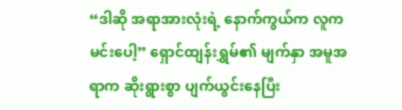“ဒါဆို အရာအားလုံးရဲ့ နောက်ကွယ်က လူကမင်းပေါ့” ရှောင်ထျန်းရွှမ်၏ မျက်နှာ အမူအရာက ဆိုးရွားစွာ ပျက်ယွင်းနေပြီး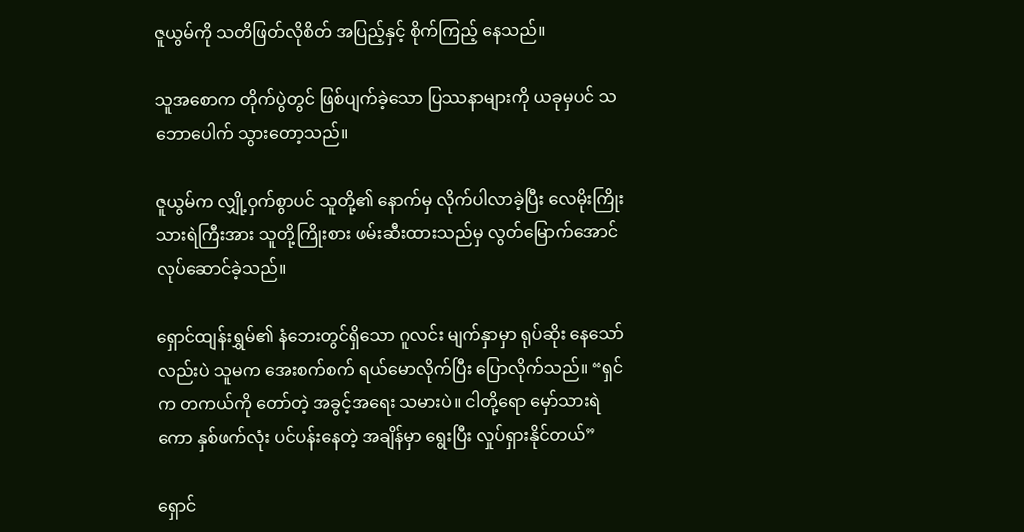ဇူယွမ်ကို သတိဖြတ်လိုစိတ် အပြည့်နှင့် စိုက်ကြည့် နေသည်။

သူအစောက တိုက်ပွဲတွင် ဖြစ်ပျက်ခဲ့သော ပြဿနာများကို ယခုမှပင် သဘောပေါက် သွားတော့သည်။

ဇူယွမ်က လျှို့ဝှက်စွာပင် သူတို့၏ နောက်မှ လိုက်ပါလာခဲ့ပြီး လေမိုးကြိုး သားရဲကြီးအား သူတို့ကြိုးစား ဖမ်းဆီးထားသည်မှ လွတ်မြောက်အောင် လုပ်ဆောင်ခဲ့သည်။

ရှောင်ထျန်းရွှမ်၏ နံဘေးတွင်ရှိသော ဂူလင်း မျက်နှာမှာ ရုပ်ဆိုး နေသော်လည်းပဲ သူမက အေးစက်စက် ရယ်မောလိုက်ပြီး ပြောလိုက်သည်။ “ရှင်က တကယ်ကို တော်တဲ့ အခွင့်အရေး သမားပဲ။ ငါတို့ရော မှော်သားရဲကော နှစ်ဖက်လုံး ပင်ပန်းနေတဲ့ အချိန်မှာ ရွေးပြီး လှုပ်ရှားနိုင်တယ်”

ရှောင်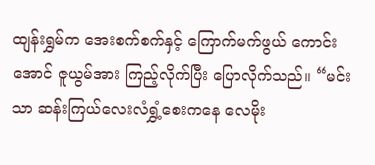ထျန်းရွှမ်က အေးစက်စက်နှင့် ကြောက်မက်ဖွယ် ကောင်းအောင် ဇူယွမ်အား ကြည့်လိုက်ပြီး ပြောလိုက်သည်။ “မင်းသာ ဆန်းကြယ်လေးလံရွှံ့စေးကနေ လေမိုး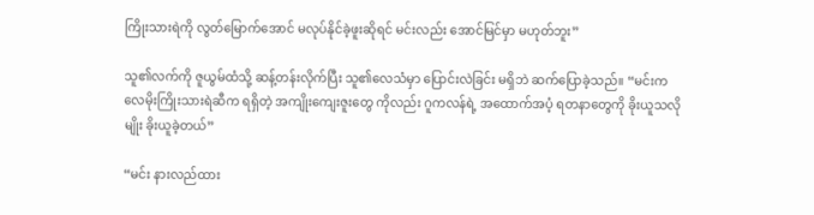ကြိုးသားရဲကို လွတ်မြောက်အောင် မလုပ်နိုင်ခဲ့ဖူးဆိုရင် မင်းလည်း အောင်မြင်မှာ မဟုတ်ဘူး”

သူ၏လက်ကို ဇူယွမ်ထံသို့ ဆန့်တန်းလိုက်ပြီး သူ၏လေသံမှာ ပြောင်းလဲခြင်း မရှိဘဲ ဆက်ပြောခဲ့သည်။ “မင်းက လေမိုးကြိုးသားရဲဆီက ရရှိတဲ့ အကျိုးကျေးဇူးတွေ ကိုလည်း ဂူကလန်ရဲ့ အထောက်အပံ့ ရတနာတွေကို ခိုးယူသလိုမျိုး ခိုးယူခဲ့တယ်”

“မင်း နားလည်ထား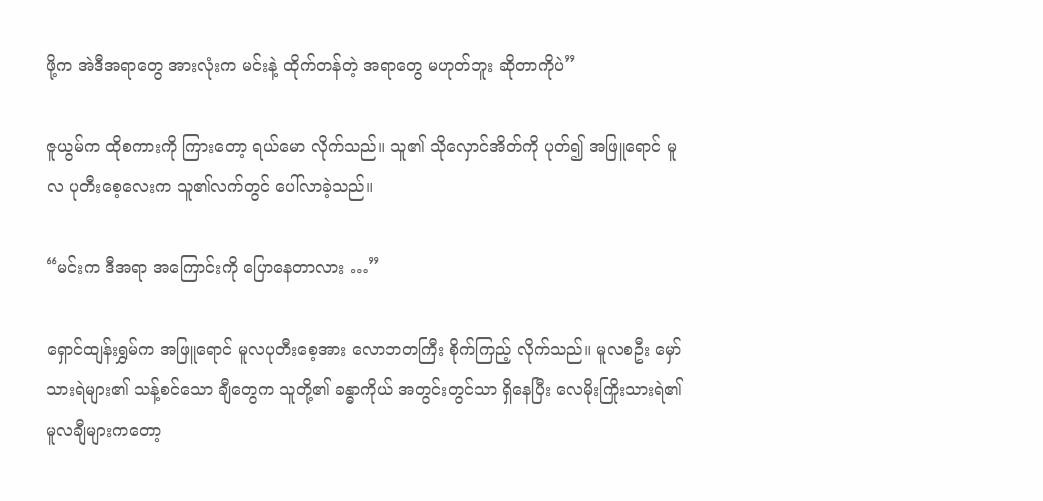ဖို့က အဲဒီအရာတွေ အားလုံးက မင်းနဲ့ ထိုက်တန်တဲ့ အရာတွေ မဟုတ်ဘူး ဆိုတာကိုပဲ”

ဇူယွမ်က ထိုစကားကို ကြားတော့ ရယ်မော လိုက်သည်။ သူ၏ သိုလှောင်အိတ်ကို ပုတ်၍ အဖြူရောင် မူလ ပုတီးစေ့လေးက သူ၏လက်တွင် ပေါ်လာခဲ့သည်။

“မင်းက ဒီအရာ အကြောင်းကို ပြောနေတာလား …”

ရှောင်ထျန်းရွှမ်က အဖြူရောင် မူလပုတီးစေ့အား လောဘတကြီး စိုက်ကြည့် လိုက်သည်။ မူလစဦး မှော်သားရဲများ၏ သန့်စင်သော ချီတွေက သူတို့၏ ခန္ဓာကိုယ် အတွင်းတွင်သာ ရှိနေပြီး လေမိုးကြိုးသားရဲ၏ မူလချီများကတော့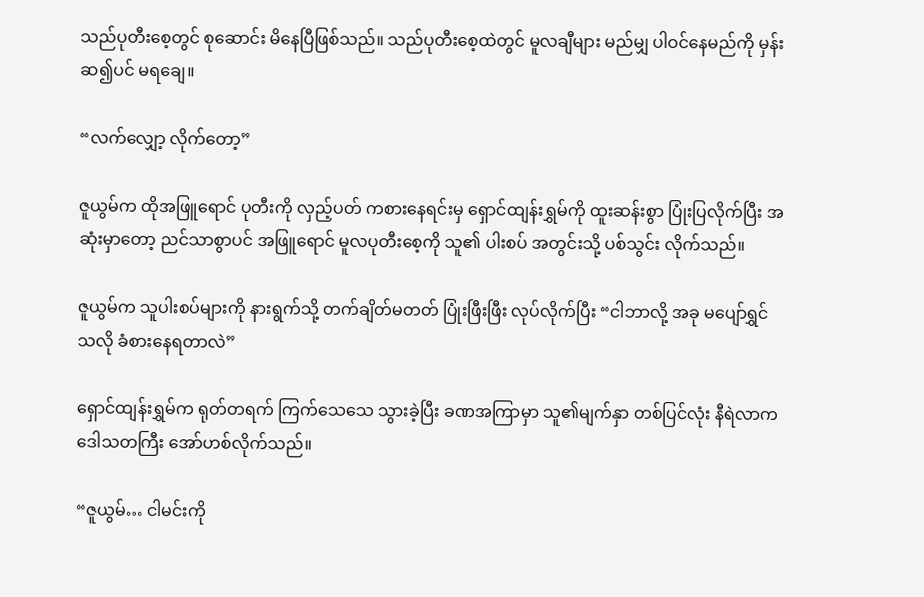သည်ပုတီးစေ့တွင် စုဆောင်း မိနေပြီဖြစ်သည်။ သည်ပုတီးစေ့ထဲတွင် မူလချီများ မည်မျှ ပါဝင်နေမည်ကို မှန်းဆ၍ပင် မရချေ။

“လက်လျှော့ လိုက်တော့”

ဇူယွမ်က ထိုအဖြူရောင် ပုတီးကို လှည့်ပတ် ကစားနေရင်းမှ ရှောင်ထျန်းရွှမ်ကို ထူးဆန်းစွာ ပြုံးပြလိုက်ပြီး အဆုံးမှာတော့ ညင်သာစွာပင် အဖြူရောင် မူလပုတီးစေ့ကို သူ၏ ပါးစပ် အတွင်းသို့ ပစ်သွင်း လိုက်သည်။

ဇူယွမ်က သူပါးစပ်များကို နားရွက်သို့ တက်ချိတ်မတတ် ပြုံးဖြီးဖြီး လုပ်လိုက်ပြီး “ငါဘာလို့ အခု မပျော်ရွှင်သလို ခံစားနေရတာလဲ”

ရှောင်ထျန်းရွှမ်က ရုတ်တရက် ကြက်သေသေ သွားခဲ့ပြီး ခဏအကြာမှာ သူ၏မျက်နှာ တစ်ပြင်လုံး နီရဲလာက ဒေါသတကြီး အော်ဟစ်လိုက်သည်။

“ဇူယွမ်… ငါမင်းကို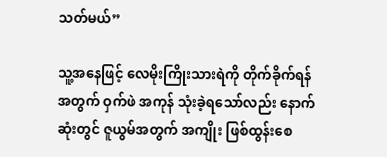သတ်မယ်”

သူ့အနေဖြင့် လေမိုးကြိုးသားရဲကို တိုက်ခိုက်ရန် အတွက် ဝှက်ဖဲ အကုန် သုံးခဲ့ရသော်လည်း နောက်ဆုံးတွင် ဇူယွမ်အတွက် အကျိုး ဖြစ်ထွန်းစေ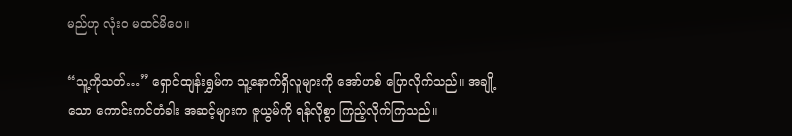မည်ဟု လုံးဝ မထင်မိပေ။

“သူ့ကိုသတ်…” ရှောင်ထျန်းရွှမ်က သူ့နောက်ရှိလူများကို အော်ဟစ် ပြောလိုက်သည်။ အချို့သော ကောင်းကင်တံခါး အဆင့်များက ဇူယွမ်ကို ရန်လိုစွာ ကြည့်လိုက်ကြသည်။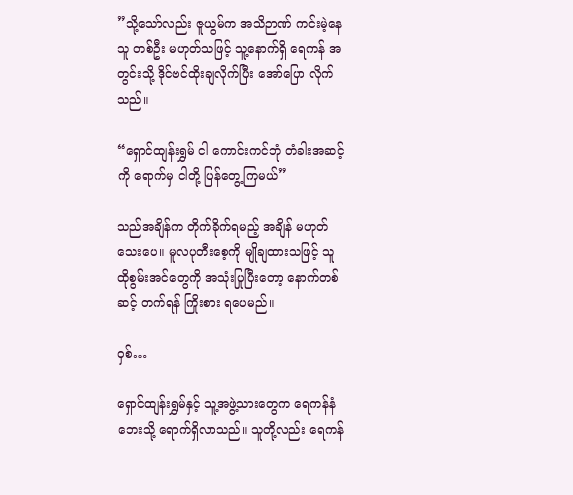”သို့သော်လည်း ဇူယွမ်က အသိဉာဏ် ကင်းမဲ့နေသူ တစ်ဦး မဟုတ်သဖြင့် သူ့နောက်ရှိ ရေကန် အတွင်းသို့ ဒိုင်ဗင်ထိုးချလိုက်ပြီး အော်ပြော လိုက်သည်။

“ရှောင်ထျန်းရွှမ် ငါ ကောင်းကင်ဘုံ တံခါးအဆင့်ကို ရောက်မှ ငါတို့ ပြန်တွေ့ကြမယ်”

သည်အချိန်က တိုက်ခိုက်ရမည့် အချိန် မဟုတ်သေးပေ။ မူလပုတီးစေ့ကို မျိုချထားသဖြင့် သူ ထိုစွမ်းအင်တွေကို အသုံးပြုပြီးတော့ နောက်တစ်ဆင့် တက်ရန် ကြိုးစား ရပေမည်။

ဝှစ်…

ရှောင်ထျန်းရွှမ်နှင့် သူ့အဖွဲ့သားတွေက ရေကန်နံဘေးသို့ ရောက်ရှိလာသည်။ သူတို့လည်း ရေကန်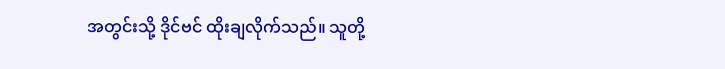အတွင်းသို့ ဒိုင်ဗင် ထိုးချလိုက်သည်။ သူတို့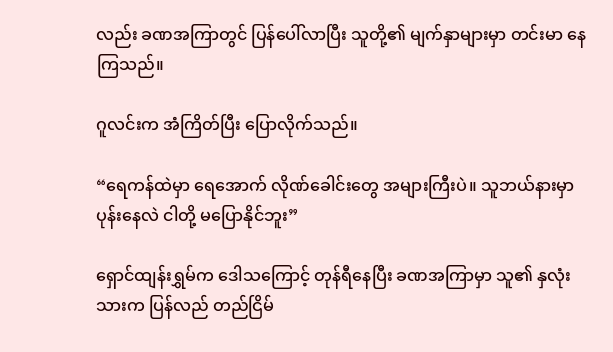လည်း ခဏအကြာတွင် ပြန်ပေါ်လာပြီး သူတို့၏ မျက်နှာများမှာ တင်းမာ နေကြသည်။

ဂူလင်းက အံကြိတ်ပြီး ပြောလိုက်သည်။

“ရေကန်ထဲမှာ ရေအောက် လိုဏ်ခေါင်းတွေ အများကြီးပဲ။ သူဘယ်နားမှာ ပုန်းနေလဲ ငါတို့ မပြောနိုင်ဘူး”

ရှောင်ထျန်းရွှမ်က ဒေါသကြောင့် တုန်ရီနေပြီး ခဏအကြာမှာ သူ၏ နှလုံးသားက ပြန်လည် တည်ငြိမ်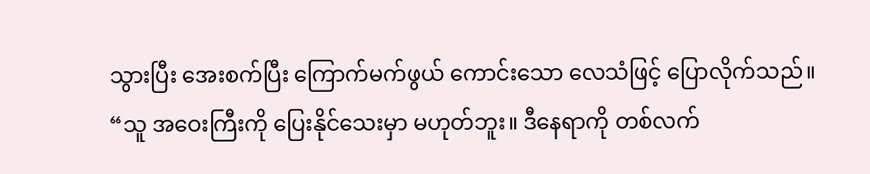သွားပြီး အေးစက်ပြီး ကြောက်မက်ဖွယ် ကောင်းသော လေသံဖြင့် ပြောလိုက်သည်။ “သူ အဝေးကြီးကို ပြေးနိုင်သေးမှာ မဟုတ်ဘူး။ ဒီနေရာကို တစ်လက်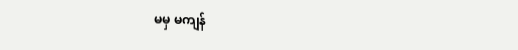မမှ မကျန်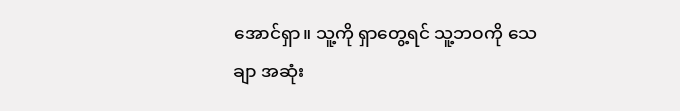အောင်ရှာ။ သူ့ကို ရှာတွေ့ရင် သူ့ဘဝကို သေချာ အဆုံး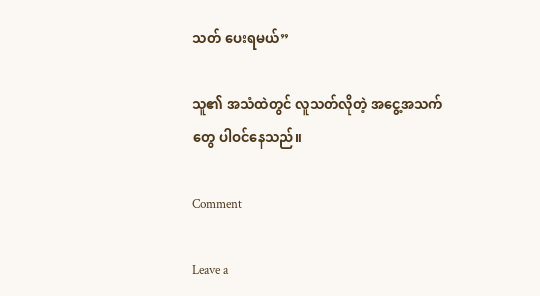သတ် ပေးရမယ်”

သူ၏ အသံထဲတွင် လူသတ်လိုတဲ့ အငွေ့အသက်တွေ ပါဝင်နေသည်။

Comment

Leave a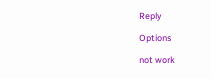Reply

Options

not work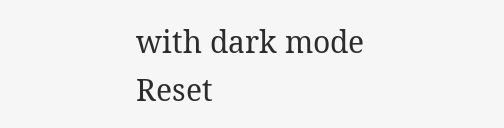with dark mode
Reset